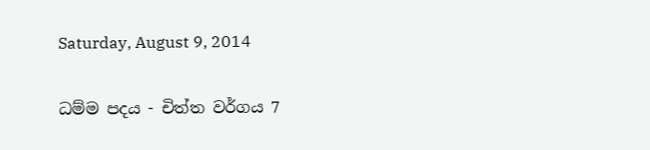Saturday, August 9, 2014

ධම්ම පදය - චිත්ත වර්ගය 7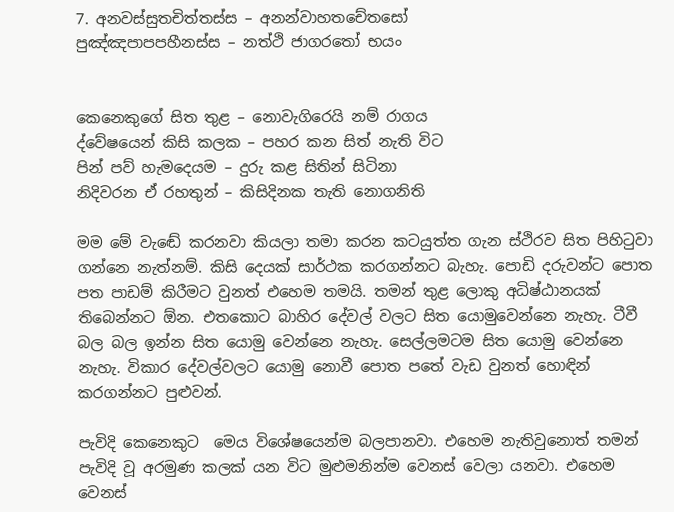7. අනවස්සුතචිත්තස්ස – අනන්වාහතචේතසෝ
පුඤ්ඤපාපපහීනස්ස – නත්ථි ජාගරතෝ භයං


කෙනෙකුගේ සිත තුළ – නොවැගිරෙයි නම් රාගය
ද්වේෂයෙන් කිසි කලක – පහර කන සිත් නැති විට
පින් පව් හැමදෙයම – දුරු කළ සිතින් සිටිනා
නිදිවරන ඒ රහතුන් – කිසිදිනක තැති නොගනිති

මම මේ වැඬේ කරනවා කියලා තමා කරන කටයුත්ත ගැන ස්ථිරව සිත පිහිටුවා ගන්නෙ නැත්නම්. කිසි දෙයක් සාර්ථක කරගන්නට බැහැ. පොඩි දරුවන්ට පොත පත පාඩම් කිරීමට වුනත් එහෙම තමයි. තමන් තුළ ලොකු අධිෂ්ඨානයක් තිබෙන්නට ඕන. එතකොට බාහිර දේවල් වලට සිත යොමුවෙන්නෙ නැහැ. ටීවී බල බල ඉන්න සිත යොමු වෙන්නෙ නැහැ. සෙල්ලමටම සිත යොමු වෙන්නෙ නැහැ. විකාර දේවල්වලට යොමු නොවී පොත පතේ වැඩ වුනත් හොඳින් කරගන්නට පුළුවන්.

පැවිදි කෙනෙකුට  මෙය විශේෂයෙන්ම බලපානවා. එහෙම නැතිවුනොත් තමන් පැවිදි වූ අරමුණ කලක් යන විට මුළුමනින්ම වෙනස් වෙලා යනවා. එහෙම වෙනස්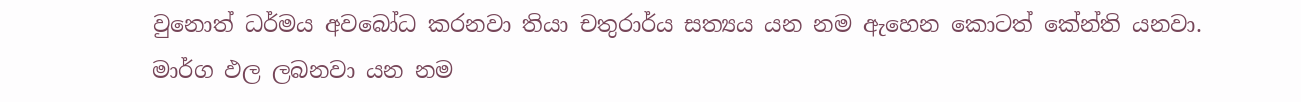වුනොත් ධර්මය අවබෝධ කරනවා තියා චතුරාර්ය සත්‍යය යන නම ඇහෙන කොටත් කේන්ති යනවා. මාර්ග ඵල ලබනවා යන නම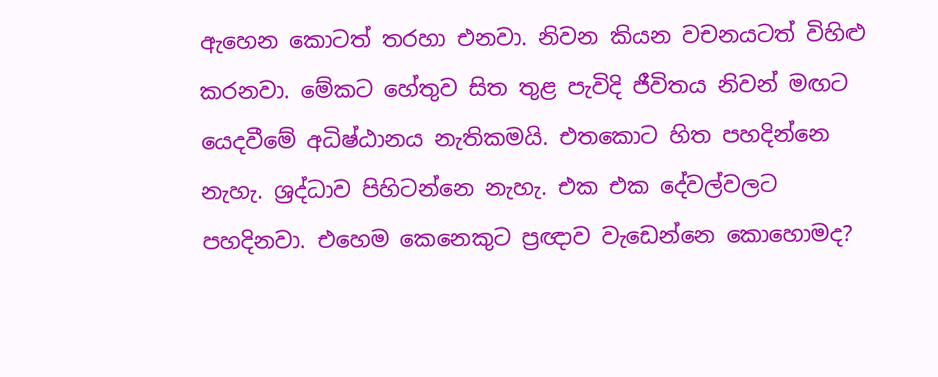ඇහෙන කොටත් තරහා එනවා. නිවන කියන වචනයටත් විහිළු කරනවා. මේකට හේතුව සිත තුළ පැවිදි ජීවිතය නිවන් මඟට යෙදවීමේ අධිෂ්ඨානය නැතිකමයි. එතකොට හිත පහදින්නෙ නැහැ. ශ්‍රද්ධාව පිහිටන්නෙ නැහැ. එක එක දේවල්වලට පහදිනවා. එහෙම කෙනෙකුට ප්‍රඥාව වැඩෙන්නෙ කොහොමද?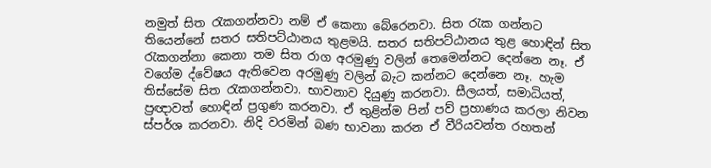නමුත් සිත රැකගන්නවා නම් ඒ කෙනා බේරෙනවා. සිත රැක ගන්නට තියෙන්නේ සතර සතිපට්ඨානය තුළමයි. සතර සතිපට්ඨානය තුළ හොඳින් සිත රැකගන්නා කෙනා තම සිත රාග අරමුණු වලින් තෙමෙන්නට දෙන්නෙ නෑ. ඒ වගේම ද්වේෂය ඇතිවෙන අරමුණු වලින් බැට කන්නට දෙන්නෙ නෑ. හැම තිස්සේම සිත රැකගන්නවා. භාවනාව දියුණු කරනවා. සීලයත්, සමාධියත්, ප්‍රඥාවත් හොඳින් ප්‍රගුණ කරනවා. ඒ තුළින්ම පින් පව් ප්‍රහාණය කරලා නිවන ස්පර්ශ කරනවා. නිදි වරමින් බණ භාවනා කරන ඒ වීරියවන්ත රහතන්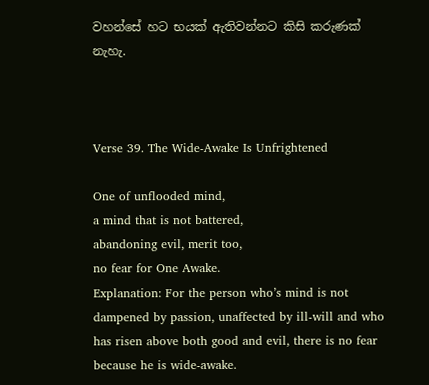වහන්සේ හට භයක් ඇතිවන්නට කිසි කරුණක් නැහැ.



Verse 39. The Wide-Awake Is Unfrightened

One of unflooded mind,
a mind that is not battered,
abandoning evil, merit too,
no fear for One Awake.
Explanation: For the person who’s mind is not dampened by passion, unaffected by ill-will and who has risen above both good and evil, there is no fear because he is wide-awake.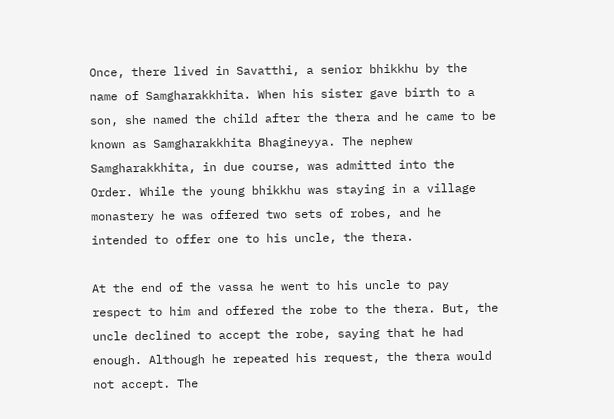Once, there lived in Savatthi, a senior bhikkhu by the name of Samgharakkhita. When his sister gave birth to a son, she named the child after the thera and he came to be known as Samgharakkhita Bhagineyya. The nephew Samgharakkhita, in due course, was admitted into the Order. While the young bhikkhu was staying in a village monastery he was offered two sets of robes, and he intended to offer one to his uncle, the thera.

At the end of the vassa he went to his uncle to pay respect to him and offered the robe to the thera. But, the uncle declined to accept the robe, saying that he had enough. Although he repeated his request, the thera would not accept. The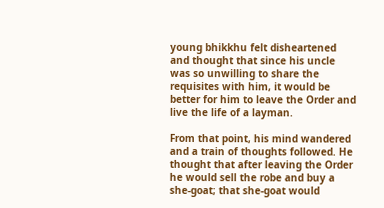young bhikkhu felt disheartened and thought that since his uncle was so unwilling to share the requisites with him, it would be better for him to leave the Order and live the life of a layman.

From that point, his mind wandered and a train of thoughts followed. He thought that after leaving the Order he would sell the robe and buy a she-goat; that she-goat would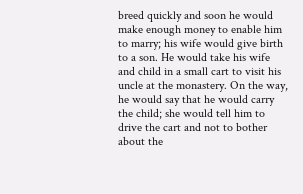breed quickly and soon he would make enough money to enable him to marry; his wife would give birth to a son. He would take his wife and child in a small cart to visit his uncle at the monastery. On the way, he would say that he would carry the child; she would tell him to drive the cart and not to bother about the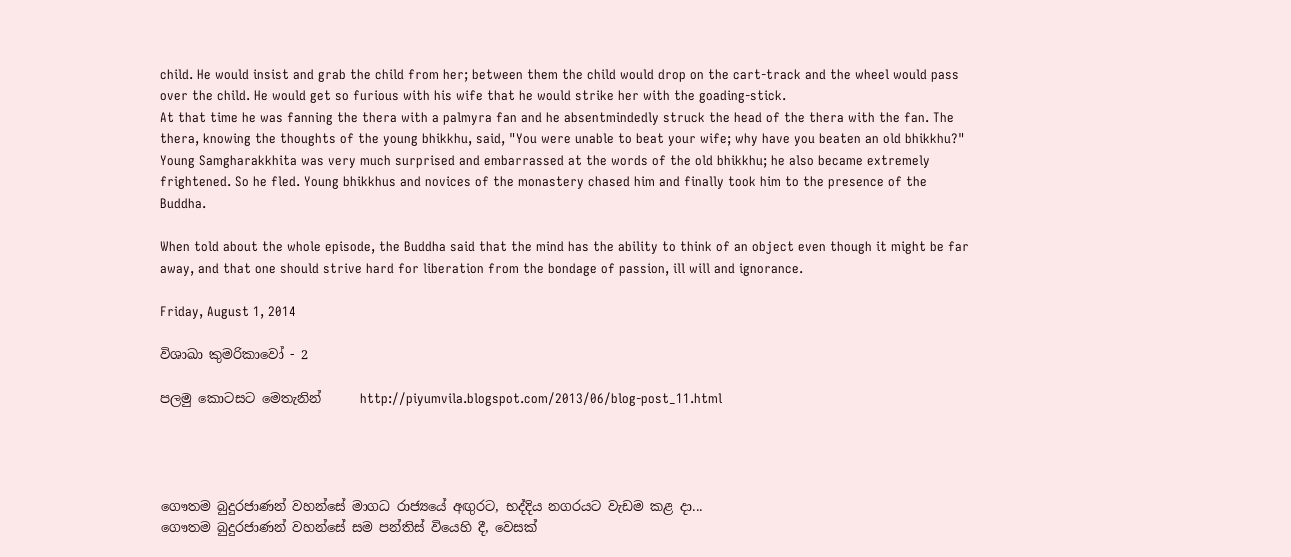child. He would insist and grab the child from her; between them the child would drop on the cart-track and the wheel would pass over the child. He would get so furious with his wife that he would strike her with the goading-stick.
At that time he was fanning the thera with a palmyra fan and he absentmindedly struck the head of the thera with the fan. The thera, knowing the thoughts of the young bhikkhu, said, "You were unable to beat your wife; why have you beaten an old bhikkhu?" Young Samgharakkhita was very much surprised and embarrassed at the words of the old bhikkhu; he also became extremely frightened. So he fled. Young bhikkhus and novices of the monastery chased him and finally took him to the presence of the Buddha.

When told about the whole episode, the Buddha said that the mind has the ability to think of an object even though it might be far away, and that one should strive hard for liberation from the bondage of passion, ill will and ignorance.

Friday, August 1, 2014

විශාඛා කුමරිකාවෝ - 2

පලමු කොටසට මෙතැනින්      http://piyumvila.blogspot.com/2013/06/blog-post_11.html




ගෞතම බුදුරජාණන් වහන්සේ මාගධ රාජ්‍යයේ අඟුරට, භද්දිය නගරයට වැඩම කළ දා...
ගෞතම බුදුරජාණන් වහන්සේ සම පන්තිස් වියෙහි දී, වෙසක්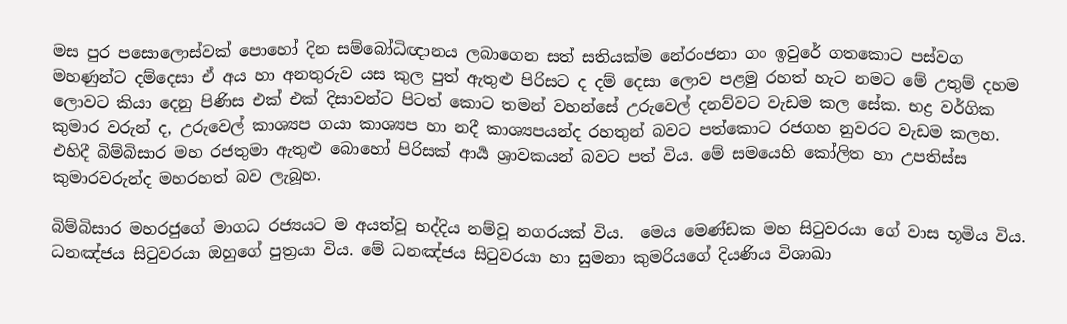මස පුර පසොලොස්වක් පොහෝ දින සම්බෝධිඥානය ලබාගෙන සත් සතියක්ම නේරංජනා ගං ඉවුරේ ගතකොට පස්වග මහණුන්ට දම්දෙසා ඒ අය හා අනතුරුව යස කුල පුත් ඇතුළු පිරිසට ද දම් දෙසා ලොව පළමු රහත් හැට නමට මේ උතුම් දහම ලොවට කියා දෙනු පිණිස එක් එක් දිසාවන්ට පිටත් කොට තමන් වහන්සේ උරුවෙල් දනව්වට වැඩම කල සේක. භද්‍ර වර්ගික කුමාර වරුන් ද, උරුවෙල් කාශ්‍යප ගයා කාශ්‍යප හා නදී කාශ්‍යපයන්ද රහතුන් බවට පත්කොට රජගහ නුවරට වැඩම කලහ. එහිදී බිම්බිසාර මහ රජතුමා ඇතුළු බොහෝ පිරිසක් ආර්‍ය ශ්‍රාවකයන් බවට පත් විය. මේ සමයෙහි කෝලිත හා උපතිස්ස කුමාරවරුන්ද මහරහත් බව ලැබූහ.

බිම්බිසාර මහරජුගේ මාගධ රජ්‍යයට ම අයත්වූ භද්දිය නම්වූ නගරයක් විය.  මෙය මෙණ්ඩක මහ සිටුවරයා ගේ වාස භූමිය විය.
ධනඤ්ජය සිටුවරයා ඔහුගේ පුත්‍රයා විය. මේ ධනඤ්ජය සිටුවරයා හා සුමනා කුමරියගේ දියණිය විශාඛා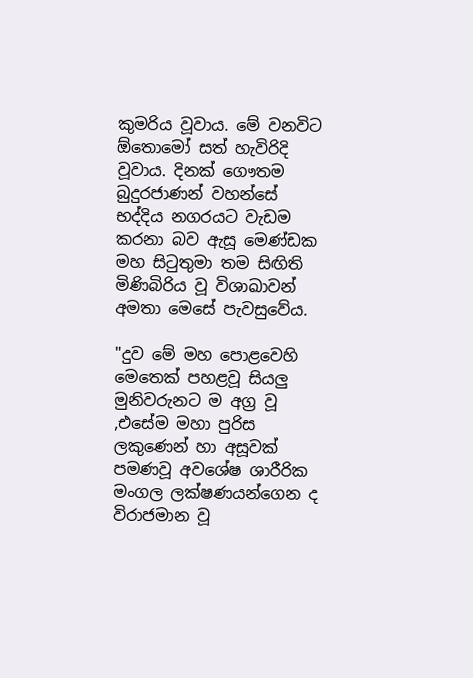කුමරිය වූවාය. මේ වනවිට ඕතොමෝ සත් හැවිරිදි වූවාය. දිනක් ගෞතම බුදුරජාණන් වහන්සේ  භද්දිය නගරයට වැඩම කරනා බව ඇසූ මෙණ්ඩක මහ සිටුතුමා තම සිඟිති මිණිබිරිය වූ විශාඛාවන් අමතා මෙසේ පැවසුවේය.

"දුව මේ මහ පොළවෙහි මෙතෙක් පහළවූ සියලු මුනිවරුනට ම අග්‍ර වූ ,එසේම මහා පුරිස ලකුණෙන් හා අසූවක් පමණවූ අවශේෂ ශාරීරික මංගල ලක්ෂණයන්ගෙන ද විරාජමාන වූ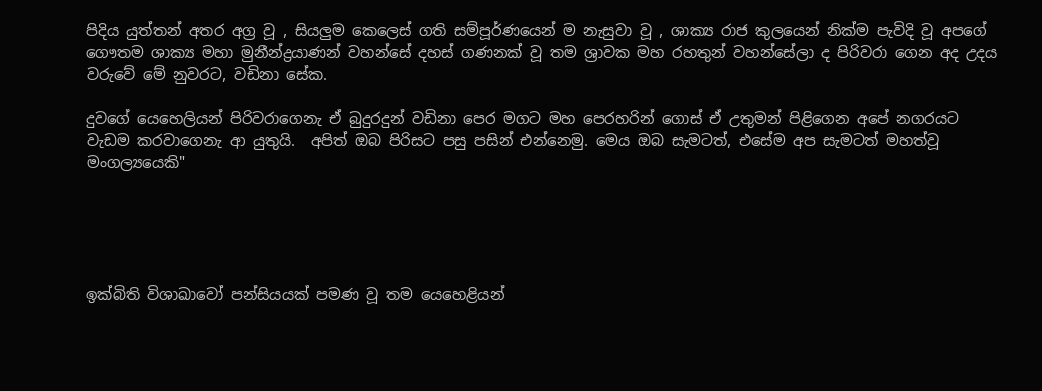පිදිය යුත්තන් අතර අග්‍ර වූ , සියලුම කෙලෙස් ගති සම්පූර්ණයෙන් ම නැසුවා වූ , ශාක්‍ය රාජ කුලයෙන් නික්ම පැවිදි වූ අපගේ ගෞතම ශාක්‍ය මහා මුනීන්ද්‍රයාණන් වහන්සේ දහස් ගණනක් වූ තම ශ්‍රාවක මහ රහතුන් වහන්සේලා ද පිරිවරා ගෙන අද උදය වරුවේ මේ නුවරට, වඩිනා සේක.

දුවගේ යෙහෙලියන් පිරිවරාගෙනැ ඒ බුදුරදුන් වඩිනා පෙර මගට මහ පෙරහරින් ගොස් ඒ උතුමන් පිළිගෙන අපේ නගරයට වැඩම කරවාගෙනැ ආ යුතුයි.  අපිත් ඔබ පිරිසට පසු පසින් එන්නෙමු. මෙය ඔබ සැමටත්, එසේම අප සැමටත් මහත්වූ මංගල්‍යයෙකි"





ඉක්බිති විශාඛාවෝ පන්සියයක් පමණ වූ තම යෙහෙළියන්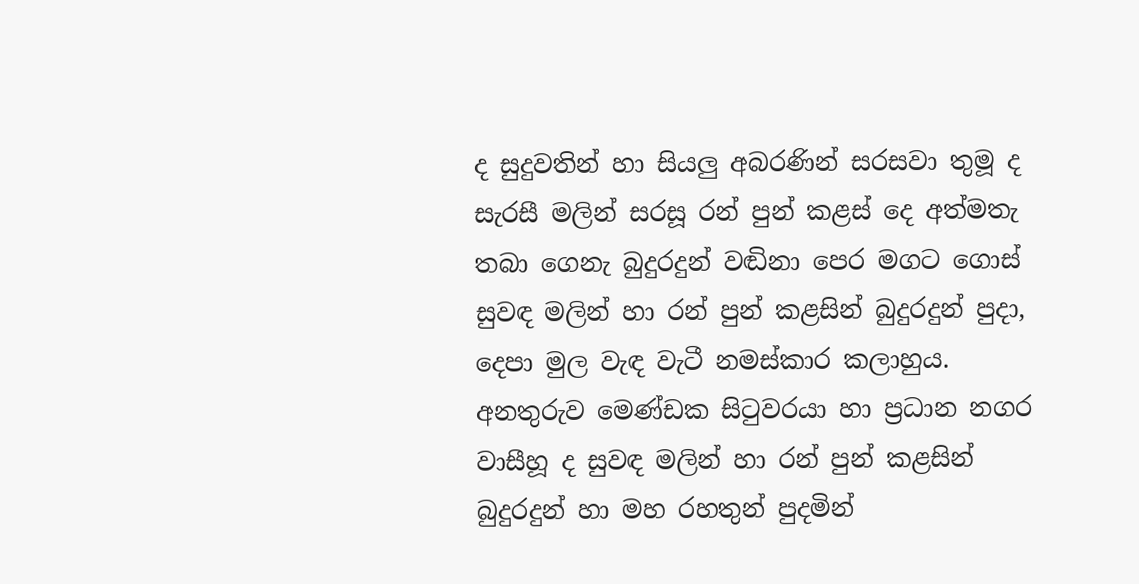ද සුදුවතින් හා සියලු අබරණින් සරසවා තුමූ ද සැරසී මලින් සරසූ රන් පුන් කළස් දෙ අත්මතැ තබා ගෙනැ බුදුරදුන් වඬිනා පෙර මගට ගොස් සුවඳ මලින් හා රන් පුන් කළසින් බුදුරදුන් පුදා, දෙපා මුල වැඳ වැටී නමස්කාර කලාහුය.  අනතුරුව මෙණ්ඩක සිටුවරයා හා ප්‍රධාන නගර වාසීහූ ද සුවඳ මලින් හා රන් පුන් කළසින් බුදුරදුන් හා මහ රහතුන් පුදමින්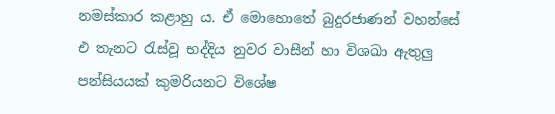නමස්කාර කළාහු ය. ඒ මොහොතේ බුදුරජාණන් වහන්සේ  එ තැනට රැස්වූ භද්දිය නුවර වාසීන් හා විශඛා ඇතුලු පන්සියයක් කුමරියනට විශේෂ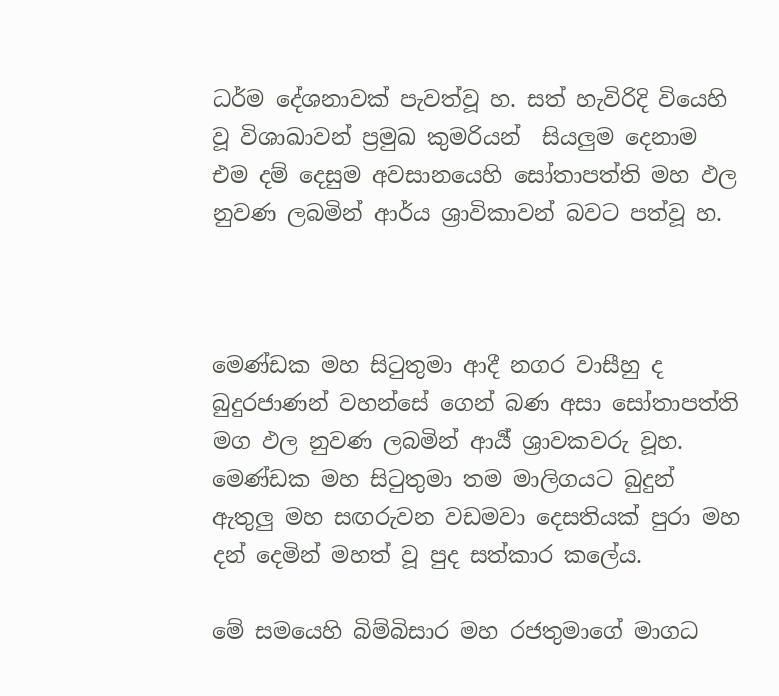ධර්ම දේශනාවක් පැවත්වූ හ. සත් හැවිරිදි වියෙහි වූ විශාඛාවන් ප්‍රමුඛ කුමරියන්  සියලුම දෙනාම එම දම් දෙසුම අවසානයෙහි සෝතාපත්ති මහ ඵල නුවණ ලබමින් ආර්ය ශ්‍රාවිකාවන් බවට පත්වූ හ.



මෙණ්ඩක මහ සිටුතුමා ආදී නගර වාසීහු ද බුදුරජාණන් වහන්සේ ගෙන් බණ අසා සෝතාපත්ති මග ඵල නුවණ ලබමින් ආර්‍ය් ශ්‍රාවකවරු වූහ. මෙණ්ඩක මහ සිටුතුමා තම මාලිගයට බුදුන් ඇතුලු මහ සඟරුවන වඩමවා දෙසතියක් පුරා මහ දන් දෙමින් මහත් වූ පුද සත්කාර කලේය.

මේ සමයෙහි බිම්බිසාර මහ රජතුමාගේ මාගධ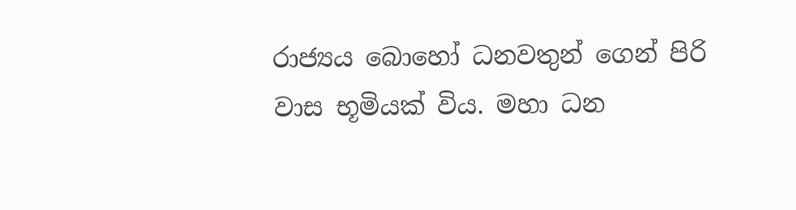රාජ්‍යය බොහෝ ධනවතුන් ගෙන් පිරි වාස භූමියක් විය. මහා ධන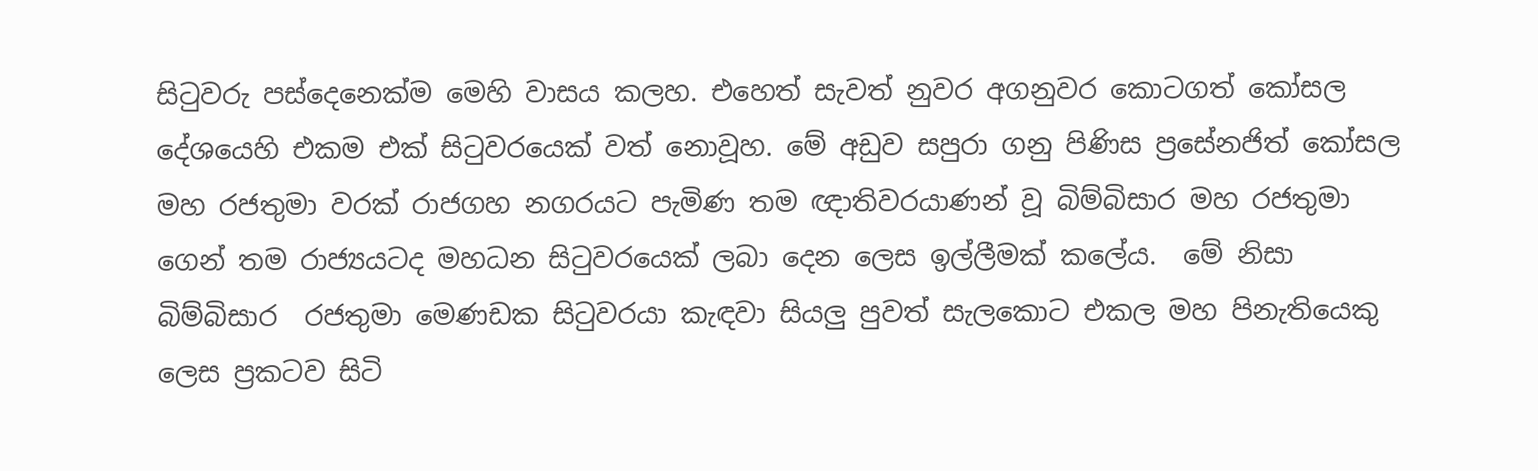සිටුවරු පස්දෙනෙක්ම මෙහි වාසය කලහ. එහෙත් සැවත් නුවර අගනුවර කොටගත් කෝසල දේශයෙහි එකම එක් සිටුවරයෙක් වත් නොවූහ. මේ අඩුව සපුරා ගනු පිණිස ප්‍රසේනජිත් කෝසල මහ රජතුමා වරක් රාජගහ නගරයට පැමිණ තම ඥාතිවරයාණන් වූ බිම්බිසාර මහ රජතුමා ගෙන් තම රාජ්‍යයටද මහධන සිටුවරයෙක් ලබා දෙන ලෙස ඉල්ලීමක් කලේය.  මේ නිසා බිම්බිසාර  රජතුමා මෙණඩක සිටුවරයා කැඳවා සියලු පුවත් සැලකොට එකල මහ පිනැතියෙකු ලෙස ප්‍රකටව සිටි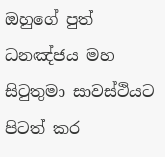ඔහුගේ පුත් ධනඤ්ජය මහ සිටුතුමා සාවස්ථියට පිටත් කර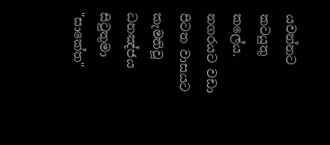යවන්නට කටයුතු කලේය. නගරයට වඩා පිටත වාසයට කැමතිවූ ධනඤ්ජය සිටුතුමා "සාකේත"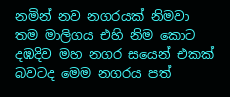නමින් නව නගරයක් නිමවා තම මාලිගය එහි නිම කොට දඹදිව මහ නගර සයෙන් එකක් බවටද මෙම නගරය පත්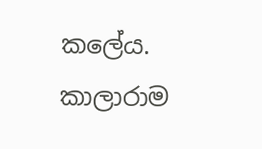කලේය. කාලාරාම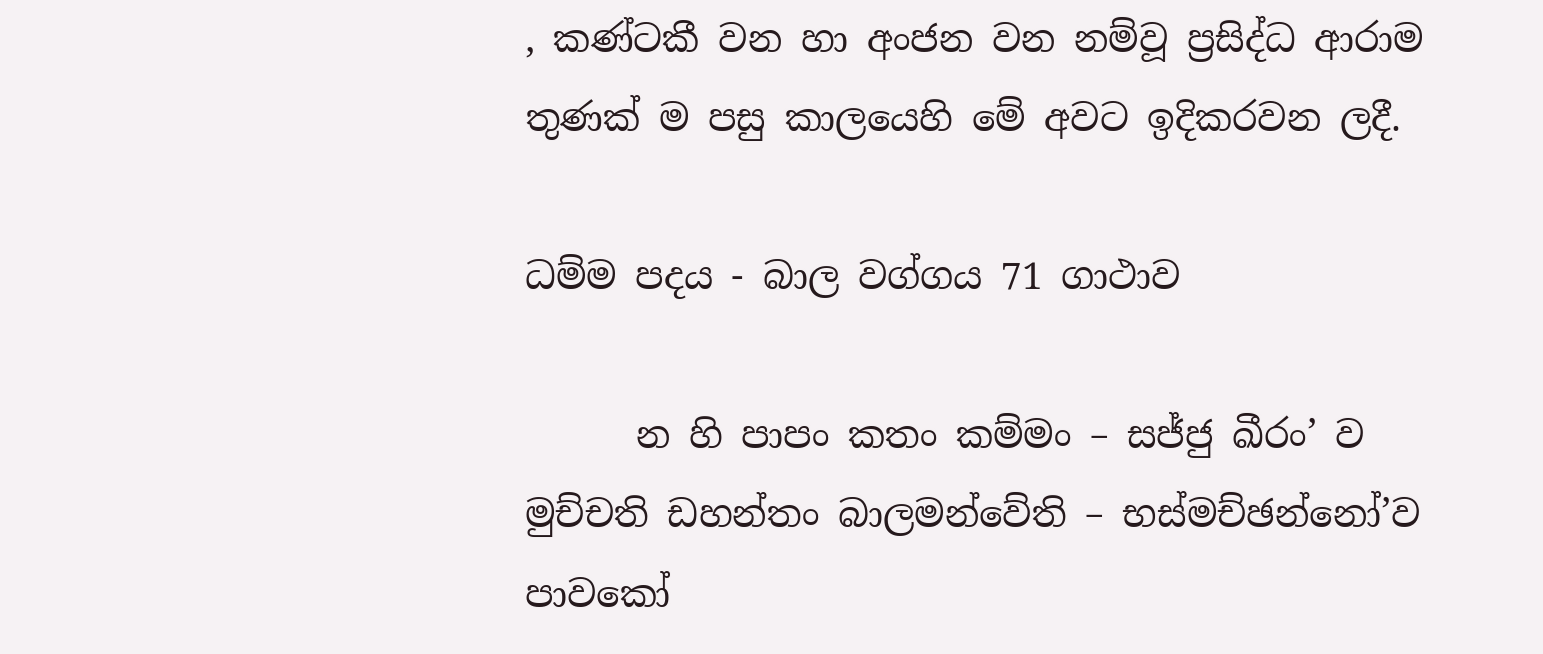, කණ්ටකී වන හා අංජන වන නම්වූ ප්‍රසිද්ධ ආරාම තුණක් ම පසු කාලයෙහි මේ අවට ඉදිකරවන ලදී.

ධම්ම පදය - බාල වග්ගය 71 ගාථාව

      න හි පාපං කතං කම්මං – සජ්ජු ඛීරං’ ව මුච්චති ඩහන්තං බාලමන්වේති – භස්මච්ඡන්නෝ’ව පාවකෝ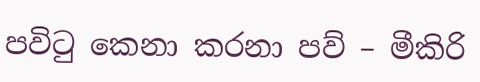පවිටු කෙනා කරනා පව් – මීකිරි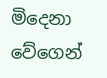මිදෙනා වේගෙන්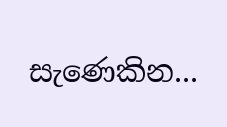සැණෙකින...